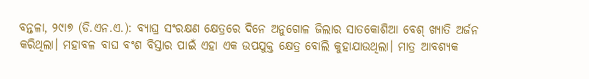ବନ୍ତଳା, ୨୯ା୭ (ଡି.ଏନ.ଏ.): ବ୍ୟାଘ୍ର ସଂରକ୍ଷଣ କ୍ଷେତ୍ରରେ ଦିନେ ଅନୁଗୋଳ ଜିଲାର ସାତକୋଶିଆ ବେଶ୍ ଖ୍ୟାତି ଅର୍ଜନ କରିଥିଲା। ମହାବଳ ବାଘ ବଂଶ ବିସ୍ତାର ପାଇଁ ଏହା ଏକ ଉପଯୁକ୍ତ କ୍ଷେତ୍ର ବୋଲି କୁହାଯାଉଥିଲା। ମାତ୍ର ଆବଶ୍ୟକ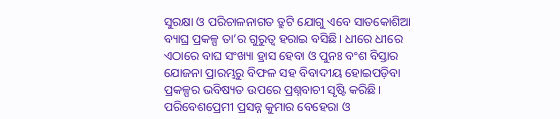ସୁରକ୍ଷା ଓ ପରିଚାଳନାଗତ ତ୍ରୁଟି ଯୋଗୁ ଏବେ ସାତକୋଶିଆ ବ୍ୟାଘ୍ର ପ୍ରକଳ୍ପ ତା’ର ଗୁରୁତ୍ୱ ହରାଇ ବସିଛି। ଧୀରେ ଧୀରେ ଏଠାରେ ବାଘ ସଂଖ୍ୟା ହ୍ରାସ ହେବା ଓ ପୁନଃ ବଂଶ ବିସ୍ତାର ଯୋଜନା ପ୍ରାରମ୍ଭରୁ ବିଫଳ ସହ ବିବାଦୀୟ ହୋଇପଡ଼ିବା ପ୍ରକଳ୍ପର ଭବିଷ୍ୟତ ଉପରେ ପ୍ରଶ୍ନବାଚୀ ସୃଷ୍ଟି କରିଛି।
ପରିବେଶପ୍ରେମୀ ପ୍ରସନ୍ନ କୁମାର ବେହେରା ଓ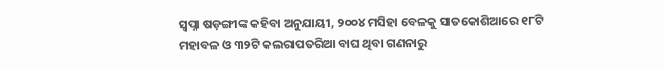ସ୍ବପ୍ନା ଷଡ଼ଙ୍ଗୀଙ୍କ କହିବା ଅନୁଯାୟୀ, ୨୦୦୪ ମସିହା ବେଳକୁ ସାତକୋଶିଆରେ ୧୮ଟି ମହାବଳ ଓ ୩୨ଟି କଲରାପତରିଆ ବାଘ ଥିବା ଗଣନାରୁ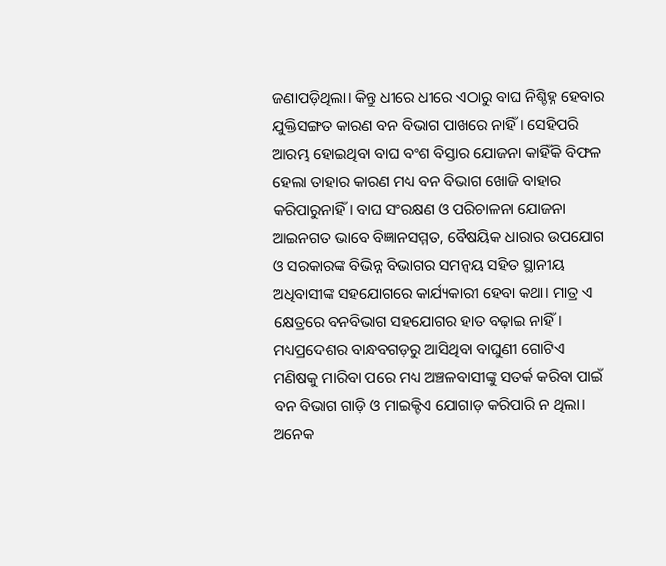ଜଣାପଡ଼ିଥିଲା। କିନ୍ତୁ ଧୀରେ ଧୀରେ ଏଠାରୁ ବାଘ ନିଶ୍ଚିହ୍ନ ହେବାର ଯୁକ୍ତିସଙ୍ଗତ କାରଣ ବନ ବିଭାଗ ପାଖରେ ନାହିଁ। ସେହିପରି ଆରମ୍ଭ ହୋଇଥିବା ବାଘ ବଂଶ ବିସ୍ତାର ଯୋଜନା କାହିଁକି ବିଫଳ ହେଲା ତାହାର କାରଣ ମଧ୍ୟ ବନ ବିଭାଗ ଖୋଜି ବାହାର କରିପାରୁନାହିଁ। ବାଘ ସଂରକ୍ଷଣ ଓ ପରିଚାଳନା ଯୋଜନା ଆଇନଗତ ଭାବେ ବିଜ୍ଞାନସମ୍ମତ, ବୈଷୟିକ ଧାରାର ଉପଯୋଗ ଓ ସରକାରଙ୍କ ବିଭିନ୍ନ ବିଭାଗର ସମନ୍ବୟ ସହିତ ସ୍ଥାନୀୟ ଅଧିବାସୀଙ୍କ ସହଯୋଗରେ କାର୍ଯ୍ୟକାରୀ ହେବା କଥା। ମାତ୍ର ଏ କ୍ଷେତ୍ରରେ ବନବିଭାଗ ସହଯୋଗର ହାତ ବଢ଼ାଇ ନାହିଁ। ମଧ୍ୟପ୍ରଦେଶର ବାନ୍ଧବଗଡ଼ରୁ ଆସିଥିବା ବାଘୁଣୀ ଗୋଟିଏ ମଣିଷକୁ ମାରିବା ପରେ ମଧ୍ୟ ଅଞ୍ଚଳବାସୀଙ୍କୁ ସତର୍କ କରିବା ପାଇଁ ବନ ବିଭାଗ ଗାଡ଼ି ଓ ମାଇକ୍ଟିଏ ଯୋଗାଡ଼ କରିପାରି ନ ଥିଲା। ଅନେକ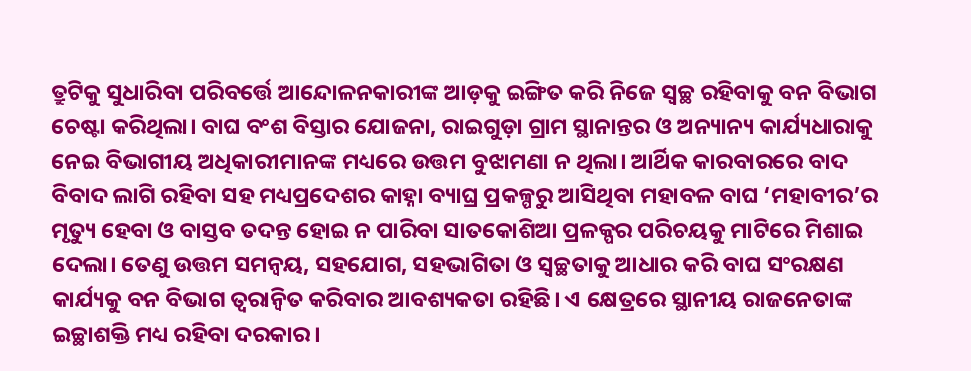ତ୍ରୁଟିକୁ ସୁଧାରିବା ପରିବର୍ତ୍ତେ ଆନ୍ଦୋଳନକାରୀଙ୍କ ଆଡ଼କୁ ଇଙ୍ଗିତ କରି ନିଜେ ସ୍ବଚ୍ଛ ରହିବାକୁ ବନ ବିଭାଗ ଚେଷ୍ଟା କରିଥିଲା। ବାଘ ବଂଶ ବିସ୍ତାର ଯୋଜନା, ରାଇଗୁଡ଼ା ଗ୍ରାମ ସ୍ଥାନାନ୍ତର ଓ ଅନ୍ୟାନ୍ୟ କାର୍ଯ୍ୟଧାରାକୁ ନେଇ ବିଭାଗୀୟ ଅଧିକାରୀମାନଙ୍କ ମଧ୍ୟରେ ଉତ୍ତମ ବୁଝାମଣା ନ ଥିଲା। ଆର୍ଥିକ କାରବାରରେ ବାଦ ବିବାଦ ଲାଗି ରହିବା ସହ ମଧ୍ୟପ୍ରଦେଶର କାହ୍ନା ବ୍ୟାଘ୍ର ପ୍ରକଳ୍ପରୁ ଆସିଥିବା ମହାବଳ ବାଘ ‘ମହାବୀର’ର ମୃତ୍ୟୁ ହେବା ଓ ବାସ୍ତବ ତଦନ୍ତ ହୋଇ ନ ପାରିବା ସାତକୋଶିଆ ପ୍ରଳକ୍ପର ପରିଚୟକୁ ମାଟିରେ ମିଶାଇ ଦେଲା। ତେଣୁ ଉତ୍ତମ ସମନ୍ବୟ, ସହଯୋଗ, ସହଭାଗିତା ଓ ସ୍ବଚ୍ଛତାକୁ ଆଧାର କରି ବାଘ ସଂରକ୍ଷଣ କାର୍ଯ୍ୟକୁ ବନ ବିଭାଗ ତ୍ୱରାନ୍ବିତ କରିବାର ଆବଶ୍ୟକତା ରହିଛି। ଏ କ୍ଷେତ୍ରରେ ସ୍ଥାନୀୟ ରାଜନେତାଙ୍କ ଇଚ୍ଛାଶକ୍ତି ମଧ୍ୟ ରହିବା ଦରକାର।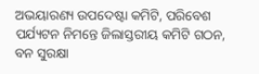ଅଭୟାରଣ୍ୟ ଉପଦେଷ୍ଟା କମିଟି, ପରିବେଶ ପର୍ଯ୍ୟଟନ ନିମନ୍ତେ ଜିଲାସ୍ତରୀୟ କମିଟି ଗଠନ, ବନ ସୁରକ୍ଷା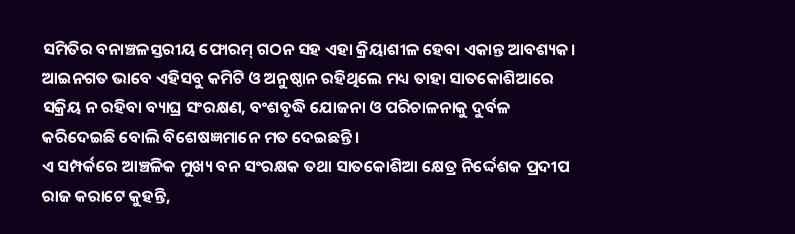ସମିତିର ବନାଞ୍ଚଳସ୍ତରୀୟ ଫୋରମ୍ ଗଠନ ସହ ଏହା କ୍ରିୟାଶୀଳ ହେବା ଏକାନ୍ତ ଆବଶ୍ୟକ। ଆଇନଗତ ଭାବେ ଏହିସବୁ କମିଟି ଓ ଅନୁଷ୍ଠାନ ରହିଥିଲେ ମଧ୍ୟ ତାହା ସାତକୋଶିଆରେ ସକ୍ରିୟ ନ ରହିବା ବ୍ୟାଘ୍ର ସଂରକ୍ଷଣ, ବଂଶବୃଦ୍ଧି ଯୋଜନା ଓ ପରିଚାଳନାକୁ ଦୁର୍ବଳ କରିଦେଇଛି ବୋଲି ବିଶେଷଜ୍ଞମାନେ ମତ ଦେଇଛନ୍ତି।
ଏ ସମ୍ପର୍କରେ ଆଞ୍ଚଳିକ ମୁଖ୍ୟ ବନ ସଂରକ୍ଷକ ତଥା ସାତକୋଶିଆ କ୍ଷେତ୍ର ନିର୍ଦ୍ଦେଶକ ପ୍ରଦୀପ ରାଜ କରାଟେ କୁହନ୍ତି,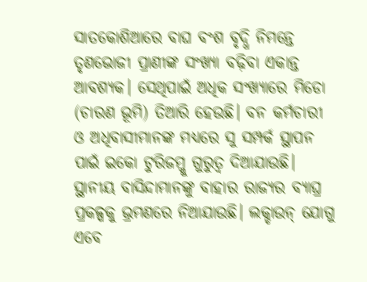ସାତକୋଶିଆରେ ବାଘ ବଂଶ ବୃଦ୍ଧି ନିମନ୍ତେ ତୃଣଭୋଜୀ ପ୍ରାଣୀଙ୍କ ସଂଖ୍ୟା ବଢ଼ିବା ଏକାନ୍ତ ଆବଶ୍ୟକ। ସେଥିପାଇଁ ଅଧିକ ସଂଖ୍ୟାରେ ମିଡୋ (ଚାରଣ ଭୂମି) ତିଆରି ହେଉଛି। ବନ କର୍ମଚାରୀ ଓ ଅଧିବାସୀମାନଙ୍କ ମଧ୍ୟରେ ସୁ ସମ୍ପର୍କ ସ୍ଥାପନ ପାଇଁ ଇକୋ ଟୁରିଜମ୍କୁ ଗୁରୁତ୍ୱ ଦିଆଯାଉଛି। ସ୍ଥାନୀୟ ବାସିନ୍ଦାମାନଙ୍କୁ ବାହାର ରାଜ୍ୟର ବ୍ୟାଘ୍ର ପ୍ରକଳ୍ପକୁ ଭ୍ରମଣରେ ନିଆଯାଉଛି। ଲକ୍ଡାଉନ୍ ଯୋଗୁ ଏବେ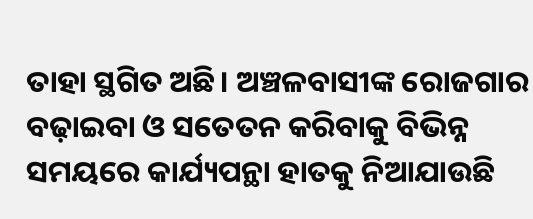ତାହା ସ୍ଥଗିତ ଅଛି। ଅଞ୍ଚଳବାସୀଙ୍କ ରୋଜଗାର ବଢ଼ାଇବା ଓ ସତେତନ କରିବାକୁ ବିଭିନ୍ନ ସମୟରେ କାର୍ଯ୍ୟପନ୍ଥା ହାତକୁ ନିଆଯାଉଛି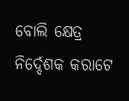ବୋଲି କ୍ଷେତ୍ର ନିର୍ଦ୍ଦେଶକ କରାଟେ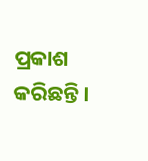ପ୍ରକାଶ କରିଛନ୍ତି।